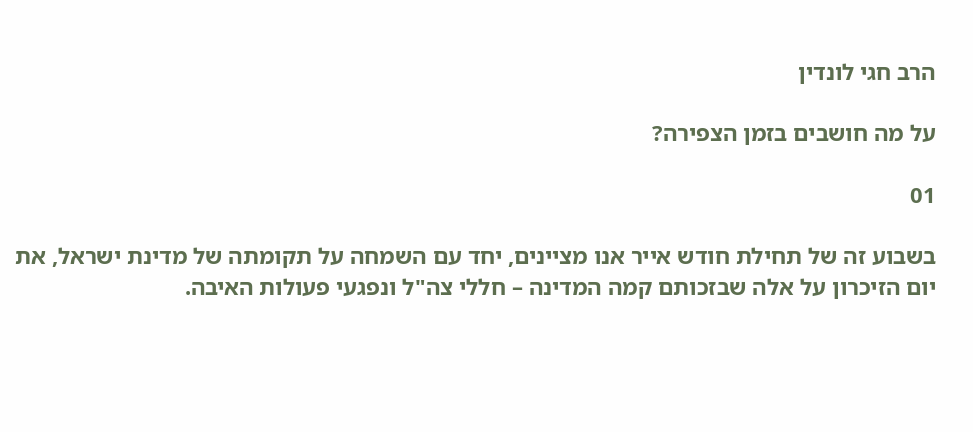הרב חגי לונדין

על מה חושבים בזמן הצפירה?

01

בשבוע זה של תחילת חודש אייר אנו מציינים, יחד עם השמחה על תקומתה של מדינת ישראל, את יום הזיכרון על אלה שבזכותם קמה המדינה – חללי צה"ל ונפגעי פעולות האיבה.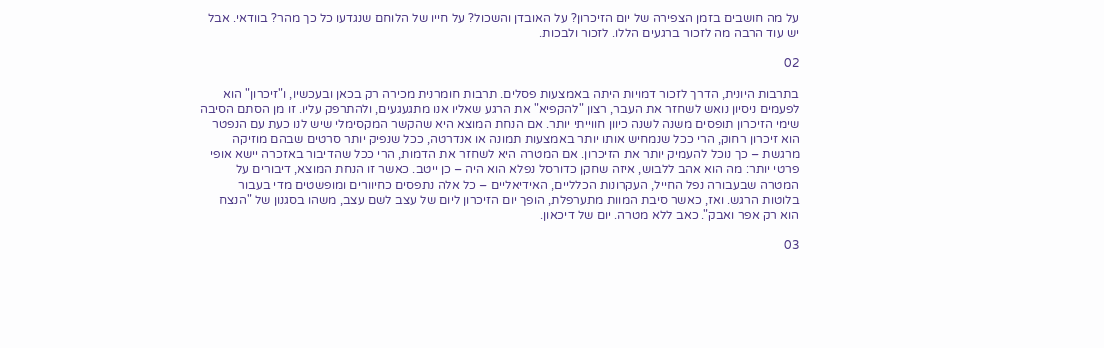על מה חושבים בזמן הצפירה של יום הזיכרון? על האובדן והשכול? על חייו של הלוחם שנגדעו כל כך מהר? בוודאי. אבל יש עוד הרבה מה לזכור ברגעים הללו. לזכור ולבכות.

02

בתרבות היונית, הדרך לזכור דמויות היתה באמצעות פסלים. תרבות חומרנית מכירה רק בכאן ובעכשיו, ו"זיכרון" הוא לפעמים ניסיון נואש לשחזר את העבר, רצון "להקפיא" את הרגע שאליו אנו מתגעגעים, ולהתרפק עליו. זו מן הסתם הסיבה שימי הזיכרון תופסים משנה לשנה כיוון חווייתי יותר. אם הנחת המוצא היא שהקשר המקסימלי שיש לנו כעת עם הנפטר הוא זיכרון רחוק, הרי ככל שנמחיש אותו יותר באמצעות תמונה או אנדרטה, ככל שנפיק יותר סרטים שבהם מוזיקה מרגשת – כך נוכל להעמיק יותר את הזיכרון. אם המטרה היא לשחזר את הדמות, הרי ככל שהדיבור באזכרה יישא אופי פרטי יותר: מה הוא אהב ללבוש, איזה שחקן כדורסל נפלא הוא היה – כן ייטב. כאשר זו הנחת המוצא, דיבורים על המטרה שבעבורה נפל החייל, העקרונות הכלליים, האידיאליים – כל אלה נתפסים כחיוורים ומופשטים מדי בעבור בלוטות הרגש. ואז, כאשר סיבת המוות מתערפלת, הופך יום הזיכרון ליום של עצב לשם עצב, משהו בסגנון של "הנצח הוא רק אפר ואבק". כאב ללא מטרה. יום של דיכאון.

03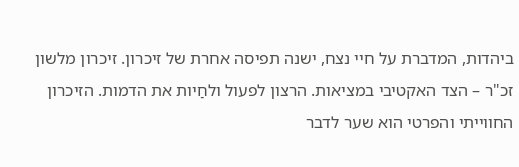ביהדות, המדברת על חיי נצח, ישנה תפיסה אחרת של זיכרון. זיכרון מלשון זכ"ר – הצד האקטיבי במציאות. הרצון לפעול ולחַיות את הדמות. הזיכרון החווייתי והפרטי הוא שער לדבר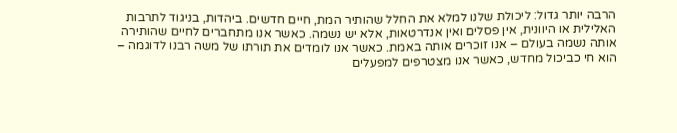הרבה יותר גדול: ליכולת שלנו למלא את החלל שהותיר המת, חיים חדשים. ביהדות, בניגוד לתרבות האלילית או היוונית, אין פסלים ואין אנדרטאות, אלא יש נשמה. כאשר אנו מתחברים לחיים שהותירה אותה נשמה בעולם – אנו זוכרים אותה באמת. כאשר אנו לומדים את תורתו של משה רבנו לדוגמה – הוא חי כביכול מחדש, כאשר אנו מצטרפים למפעלים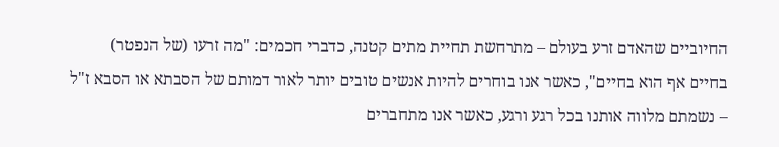החיוביים שהאדם זרע בעולם – מתרחשת תחיית מתים קטנה, כדברי חכמים: "מה זרעו (של הנפטר) בחיים אף הוא בחיים", כאשר אנו בוחרים להיות אנשים טובים יותר לאור דמותם של הסבתא או הסבא ז"ל – נשמתם מלווה אותנו בכל רגע ורגע, כאשר אנו מתחברים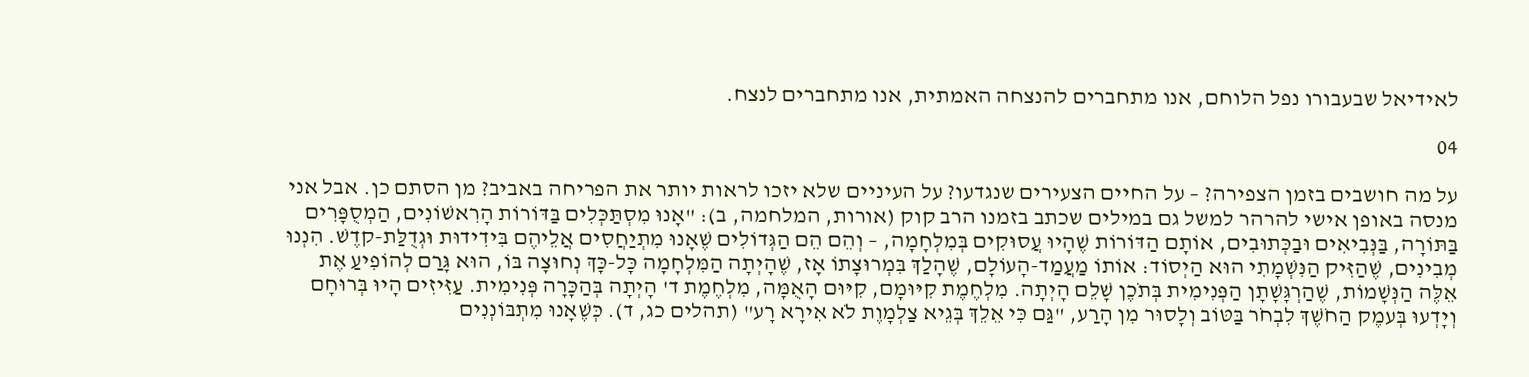לאידיאל שבעבורו נפל הלוחם, אנו מתחברים להנצחה האמתית, אנו מתחברים לנצח.

04

על מה חושבים בזמן הצפירה? – על החיים הצעירים שנגדעו? על העיניים שלא יזכו לראות יותר את הפריחה באביב? מן הסתם כן. אבל אני מנסה באופן אישי להרהר למשל גם במילים שכתב בזמנו הרב קוק (אורות, המלחמה, ב): "אָנוּ מִסְתַּכְּלִים בַּדּוֹרוֹת הָרִאשׁוֹנִים, הַמְסֻפָּרִים בַּתּוֹרָה, בַּנְּבִיאִים וּבַכְּתוּבִים, אוֹתָם הַדּוֹרוֹת שֶׁהָיוּ עֲסוּקִים בְּמִלְחָמָה, – וְהֵם הֵם הַגְּדוֹלִים שֶׁאָנוּ מִתְיַחֲסִים אֲלֵיהֶם בִּידִידוּת וּגְדֻלַּת-קדֶשׁ. הִנְנוּ מְבִינִים, שֶׁהַזִּיק הַנִּשְׁמָתִי הוּא הַיְסוֹד: אוֹתוֹ מַעֲמַד-הָעוֹלָם, שֶׁהָלַךְ בִּמְרוּצָתוֹ אָז, שֶׁהָיְתָה הַמִּלְחָמָה כָּל-כָּךְ נְחוּצָה בּוֹ, הוּא גָּרַם לְהוֹפִיעַ אֶת אֵלֶּה הַנְּשָׁמוֹת, שֶׁהַרְגָּשָׁתָן הַפְּנִימִית בְּתֹכֶן שָׁלֵם הָיְתָה. מִלְחֶמֶת קִיּוּמָם, קִיּוּם הָאֻמָּה, מִלְחֶמֶת ד' הָיְתָה בְּהַכָּרָה פְּנִימִית. עַזִּיזִים הָיוּ בְּרוּחָם וְיָדְעוּ בְּעמֶק הַחֹשֶׁךְ לִבְחֹר בַּטּוֹב וְלָסוּר מִן הָרַע, "גַּם כִּי אֵלֵךְ בְּגֵיא צַלְמָוֶת לֹא אִירָא רָע" (תהלים כג, ד). כְּשֶׁאָנוּ מִתְבּוֹנְנִים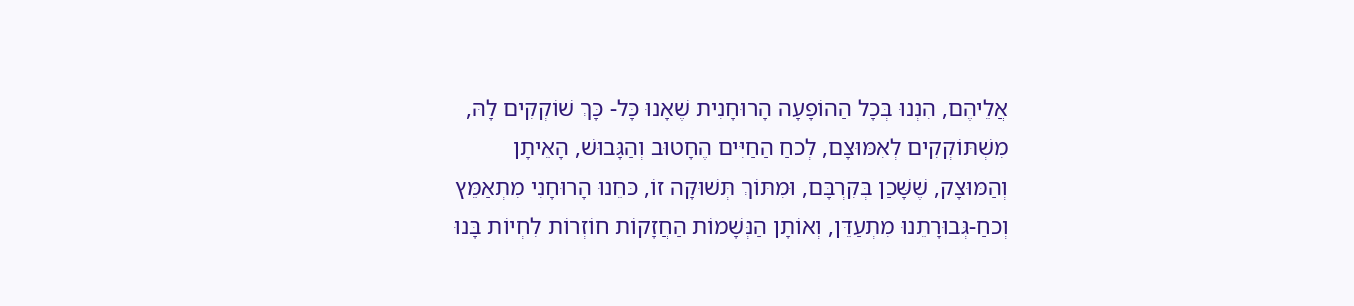אֲלֵיהֶם, הִנְנוּ בְּכָל הַהוֹפָעָה הָרוּחָנִית שֶׁאָנוּ כָּל- כָּךְ שׁוֹקְקִים לָהּ, מִשְׁתּוֹקְקִים לְאִמּוּצָם, לְכחַ הַחַיִּים הֶחָטוּב וְהַגָּבוּשׁ, הָאֵיתָן וְהַמּוּצָק, שֶׁשָּׁכַן בְּקִרְבָּם, וּמִתּוֹךְ תְּשׁוּקָה זוֹ, כּחֵנוּ הָרוּחָנִי מִתְאַמֵּץ וְכחַ-גְּבוּרָתֵנוּ מִתְעַדֵּן, וְאוֹתָן הַנְּשָׁמוֹת הַחֲזָקוֹת חוֹזְרוֹת לִחְיוֹת בָּנוּ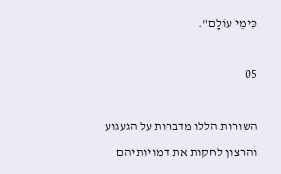כִּימֵי עוֹלָם".

05

השורות הללו מדברות על הגעגוע והרצון לחקות את דמויותיהם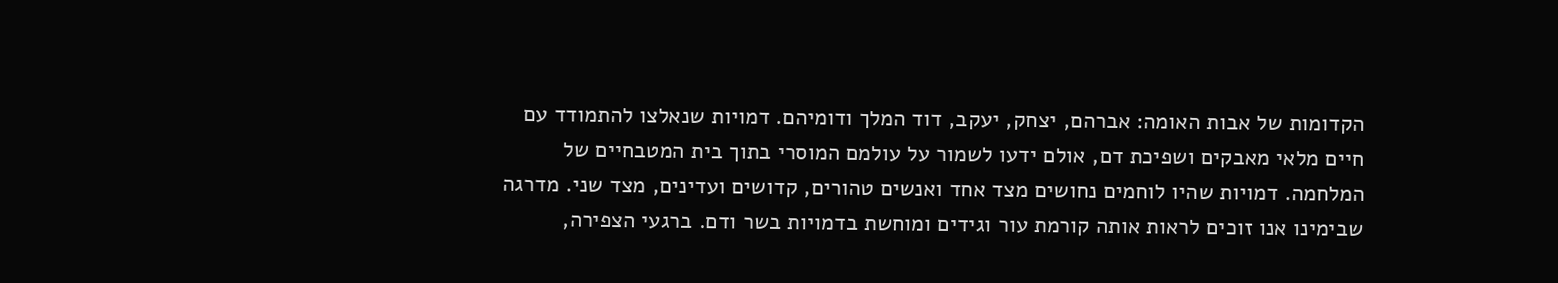הקדומות של אבות האומה: אברהם, יצחק, יעקב, דוד המלך ודומיהם. דמויות שנאלצו להתמודד עם חיים מלאי מאבקים ושפיכת דם, אולם ידעו לשמור על עולמם המוסרי בתוך בית המטבחיים של המלחמה. דמויות שהיו לוחמים נחושים מצד אחד ואנשים טהורים, קדושים ועדינים, מצד שני. מדרגה שבימינו אנו זוכים לראות אותה קורמת עור וגידים ומוחשת בדמויות בשר ודם. ברגעי הצפירה,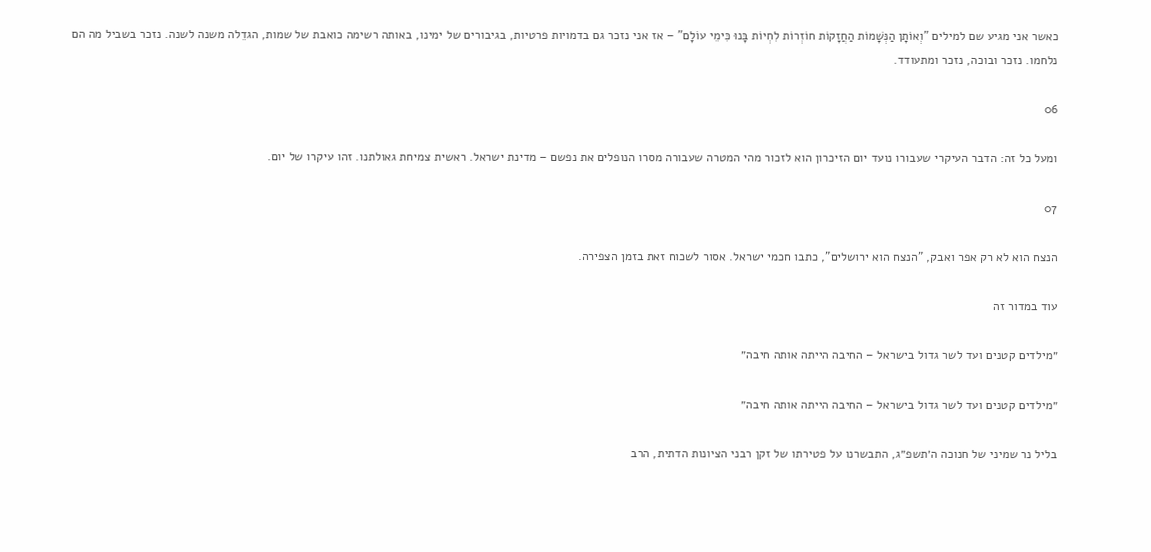כאשר אני מגיע שם למילים "וְאוֹתָן הַנְּשָׁמוֹת הַחֲזָקוֹת חוֹזְרוֹת לִחְיוֹת בָּנוּ כִּימֵי עוֹלָם" – אז אני נזכר גם בדמויות פרטיות, בגיבורים של ימינו, באותה רשימה כואבת של שמות, הגדֵלה משנה לשנה. נזכר בשביל מה הם נלחמו. נזכר ובוכה, נזכר ומתעודד.

06

ומעל כל זה: הדבר העיקרי שעבורו נועד יום הזיכרון הוא לזכור מהי המטרה שעבורה מסרו הנופלים את נפשם – מדינת ישראל. ראשית צמיחת גאולתנו. זהו עיקרו של יום.

07

הנצח הוא לא רק אפר ואבק, "הנצח הוא ירושלים", כתבו חכמי ישראל. אסור לשכוח זאת בזמן הצפירה.

עוד במדור זה

״מילדים קטנים ועד לשר גדול בישראל – החיבה הייתה אותה חיבה״

״מילדים קטנים ועד לשר גדול בישראל – החיבה הייתה אותה חיבה״

בליל נר שמיני של חנוכה ה׳תשפ״ג, התבשרנו על פטירתו של זקן רבני הציונות הדתית, הרב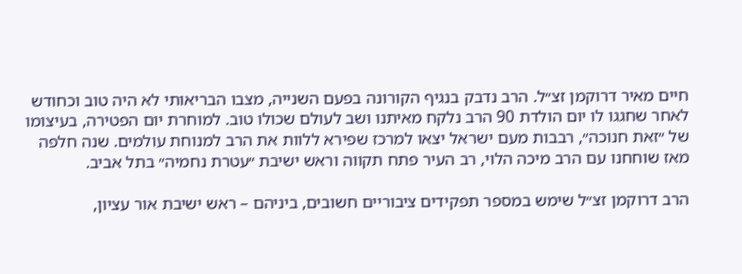חיים מאיר דרוקמן זצ״ל. הרב נדבק בנגיף הקורונה בפעם השנייה, מצבו הבריאותי לא היה טוב וכחודש לאחר שחגגו לו יום הולדת 90 הרב נלקח מאיתנו ושב לעולם שכולו טוב. למוחרת יום הפטירה, בעיצומו של ״זאת חנוכה״, רבבות מעם ישראל יצאו למרכז שפירא ללוות את הרב למנוחת עולמים. שנה חלפה מאז שוחחנו עם הרב מיכה הלוי, רב העיר פתח תקווה וראש ישיבת ״עטרת נחמיה״ בתל אביב.

הרב דרוקמן זצ״ל שימש במספר תפקידים ציבוריים חשובים, ביניהם – ראש ישיבת אור עציון,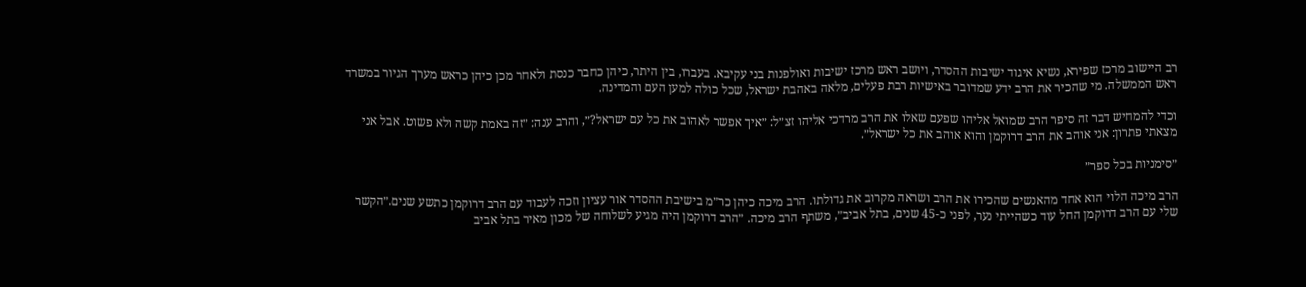רב היישוב מרכז שפירא, נשיא איגוד ישיבות ההסדר, ויושב ראש מרכז ישיבות ואולפנות בני עקיבא. בעברו, בין היתר, כיהן כחבר כנסת ולאחר מכן כיהן כראש מערך הגיור במשרד ראש הממשלה. מי שהכיר את הרב ידע שמדובר באישיות רבת פעלים, מלאה באהבת ישראל, שכל כולה למען העם והמדינה.

וכדי להמחיש דבר זה סיפר הרב שמואל אליהו שפעם שאלו את הרב מרדכי אליהו זצ״ל: ״איך אפשר לאהוב את כל עם ישראל?״, והרב ענה: ״זה באמת קשה ולא פשוט. אבל אני מצאתי פתרון: אני אוהב את הרב דרוקמן והוא אוהב את כל ישראל״.

״סימניות בכל ספר״

הרב מיכה הלוי הוא אחד מהאנשים שהכירו את הרב ושראה מקרוב את גדולתו. הרב מיכה כיהן כר״מ בישיבת ההסדר אור עציון וזכה לעבוד עם הרב דרוקמן כתשע שנים.״הקשר שלי עם הרב דרוקמן החל עוד כשהייתי נער, לפני כ-45 שנים, בתל אביב״, משתף הרב מיכה. ״הרב דרוקמן היה מגיע לשלוחה של מכון מאיר בתל אביב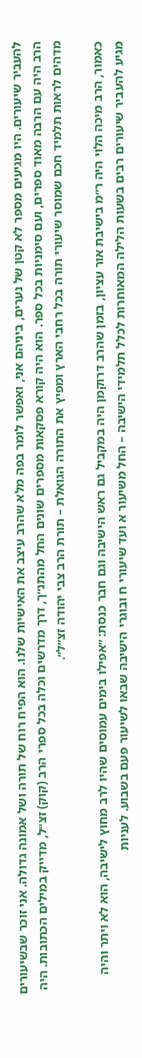להעביר שיעורים. היו מגיעים מספר לא קטן של נערים, ביניהם אני, ואפשר לומר בפה מלא שהרב עיצב את האישיות שלנו. הוא הפיח רוח של תורה ושל אמונה גדולה. אני זוכר שבשיעורים הרב היה עם הרבה מאוד ספרים, ועם סימניות בכל ספר. הוא היה קורא פסקאות מספרים שונים החל מהתנ״ך, דרך מדרשים וכלה בכל ספרי הרב (קוק) זצ״ל, מדייק במילים הכתובות. היה מדהים לראות תלמיד חכם שמוסר שיעורי תורה בכל רחבי הארץ ומפיץ את התורה הגואלת – תורת הרב צבי יהודה זצ״ל״.

כאמור, הרב מיכה הלוי היה ר״מ בישיבת אור עציון, בזמן שהרב דרוקמן היה במקביל גם ראש הישיבה וגם חבר כנסת: ״אפילו בימים עמוסים שהיו לרב מחוץ לישיבה, הוא לא ויתר והיה מגיע להעביר שיעורים רבים בשעות הלילה המאוחרות לכלל תלמידי הישיבה – החל משיעור א ועד שיעורי ח ובוגרי הישיבה שבאו לשיעור פעם בשבוע. לעניות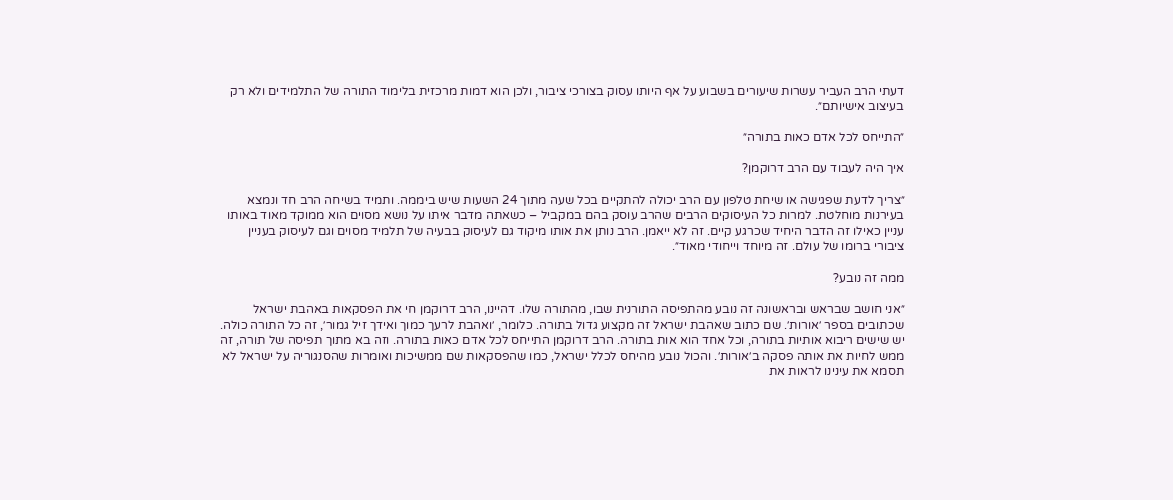דעתי הרב העביר עשרות שיעורים בשבוע על אף היותו עסוק בצורכי ציבור, ולכן הוא דמות מרכזית בלימוד התורה של התלמידים ולא רק בעיצוב אישיותם״.

״התייחס לכל אדם כאות בתורה״

איך היה לעבוד עם הרב דרוקמן?

״צריך לדעת שפגישה או שיחת טלפון עם הרב יכולה להתקיים בכל שעה מתוך 24 השעות שיש ביממה. ותמיד בשיחה הרב חד ונמצא בעירנות מוחלטת. למרות כל העיסוקים הרבים שהרב עוסק בהם במקביל – כשאתה מדבר איתו על נושא מסוים הוא ממוקד מאוד באותו עניין כאילו זה הדבר היחיד שכרגע קיים. זה לא ייאמן. הרב נותן את אותו מיקוד גם לעיסוק בבעיה של תלמיד מסוים וגם לעיסוק בעניין ציבורי ברומו של עולם. זה מיוחד וייחודי מאוד״.

ממה זה נובע?

״אני חושב שבראש ובראשונה זה נובע מהתפיסה התורנית שבו, מהתורה שלו. דהיינו, הרב דרוקמן חי את הפסקאות באהבת ישראל שכתובים בספר ׳אורות׳. שם כתוב שאהבת ישראל זה מקצוע גדול בתורה. כלומר, ׳ואהבת לרעך כמוך ואידך זיל גמור׳, זה כל התורה כולה. יש שישים ריבוא אותיות בתורה, וכל אחד הוא אות בתורה. הרב דרוקמן התייחס לכל אדם כאות בתורה. וזה בא מתוך תפיסה של תורה, זה ממש לחיות את אותה פסקה ב׳אורות׳. והכול נובע מהיחס לכלל ישראל, כמו שהפסקאות שם ממשיכות ואומרות שהסנגוריה על ישראל לא תסמא את עינינו לראות את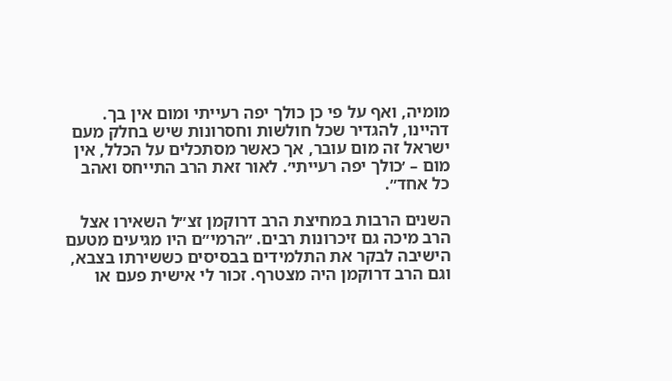מומיה, ואף על פי כן כולך יפה רעייתי ומום אין בך. דהיינו, להגדיר שכל חולשות וחסרונות שיש בחלק מעם ישראל זה מום עובר, אך כאשר מסתכלים על הכלל, אין מום – ׳כולך יפה רעייתי׳. לאור זאת הרב התייחס ואהב כל אחד״.

השנים הרבות במחיצת הרב דרוקמן זצ״ל השאירו אצל הרב מיכה גם זיכרונות רבים. ״הרמי״ם היו מגיעים מטעם הישיבה לבקר את התלמידים בבסיסים כששירתו בצבא, וגם הרב דרוקמן היה מצטרף. זכור לי אישית פעם או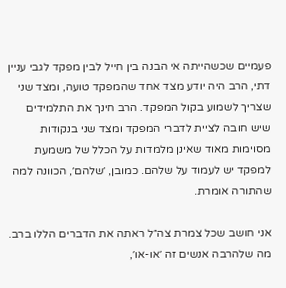פעמיים שכשהייתה אי הבנה בין חייל לבין מפקד לגבי עניין דתי, הרב היה יודע מצד אחד שהמפקד טועה, ומצד שני שצריך לשמוע בקול המפקד. הרב חינך את התלמידים שיש חובה לציית לדברי המפקד ומצד שני בנקודות מסוימות מאוד שאינן מלמדות על הכלל של משמעת למפקד יש לעמוד על שלהם. כמובן, ׳שלהם׳, הכוונה למה שהתורה אומרת.

אני חושב שכל צמרת צה״ל ראתה את הדברים הללו ברב. מה שלהרבה אנשים זה ׳או-או׳,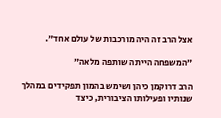אצל הרב זה היה מורכבות של עולם אחד״.

״המשפחה הייתה שותפה מלאה״

הרב דרוקמן כיהן ושימש בהמון תפקידים במהלך שנותיו ופעילותו הציבורית, כיצד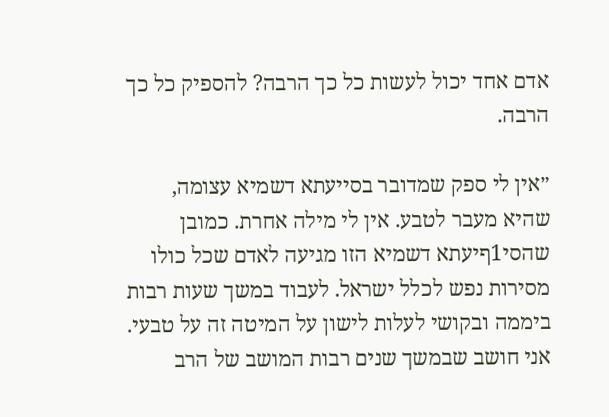אדם אחד יכול לעשות כל כך הרבה? להספיק כל כך הרבה.

״אין לי ספק שמדובר בסייעתא דשמיא עצומה, שהיא מעבר לטבע. אין לי מילה אחרת. כמובן שהסי1ףיעתא דשמיא הזו מגיעה לאדם שכל כולו מסירות נפש לכלל ישראל. לעבוד במשך שעות רבות ביממה ובקושי לעלות לישון על המיטה זה על טבעי. אני חושב שבמשך שנים רבות המושב של הרב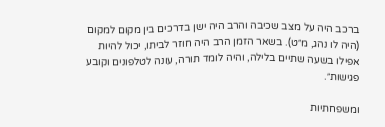ברכב היה על מצב שכיבה והרב היה ישן בדרכים בין מקום למקום (היה לו נהג, מ״ט). בשאר הזמן הרב היה חוזר לביתו, יכול להיות אפילו בשעה שתיים בלילה, והיה לומד תורה, עונה לטלפונים וקובע פגישות״.

ומשפחתיות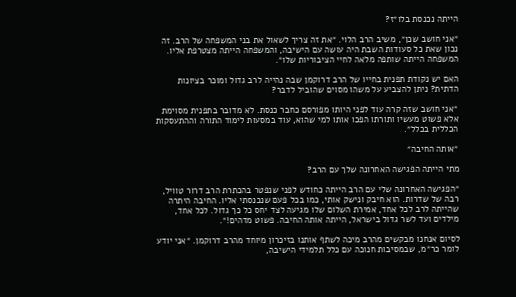הייתה נכנסת בלו״ז?

״אני חושב שכן״, משיב הרב הלוי. ״את זה צריך לשאול את בני המשפחה של הרב. זה נכון שאת כל סעודות השבת היה עושה עם הישיבה, והמשפחה הייתה מצטרפת אליו. המשפחה הייתה שותפה מלאה לחיי הציבוריות שלו״.

האם יש נקודת תפנית בחייו של הרב דרוקמן שבה נהייה לרב גדול ומוכר בציונות הדתית? ניתן להצביע על משהו מסוים שהוביל לדבר?

״אני חושב שזה קרה עוד לפני היותו מפורסם כחבר כנסת. לא מדובר בתפנית מסוימת אלא פשוט מעשיו ותורתו הפכו אותו למי שהוא, עוד במסעות לימוד התורה וההתעסקות הכללית בכלל״.

״אותה החיבה״

מתי הייתה הפגישה האחרונה שלך עם הרב?

״הפגישה האחרונה שלי עם הרב הייתה כחודש לפני שנפטר בהכתרת הרב דרור טוויל, רבה של שדרות. הוא חיבק ונישק אותי, כמו בכל פעם שנכנסתי אליו. החיבה היתרה שהייתה לרב לכל אחד, אמירת השלום שלו מגיעה לצד יחס כל כך גדול. לכל אחד, מילדים ועד לשר גדול בישראל, הייתה אותה החיבה. פשוט מדהים!״.

לסיום אנחנו מבקשים מהרב מיכה לשתף אותנו בזיכרון מיוחד מהרב דרוקמן. ״אני יודע לומר כר״מ, שבמסיבות חנוכה עם כלל תלמידי הישיבה,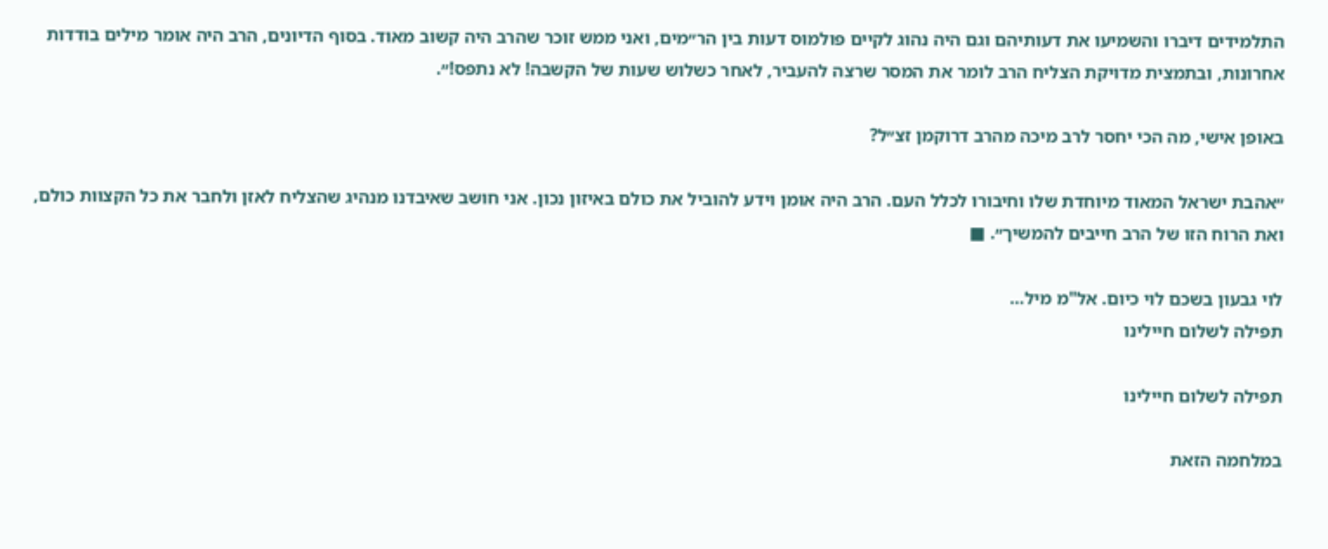התלמידים דיברו והשמיעו את דעותיהם וגם היה נהוג לקיים פולמוס דעות בין הר״מים, ואני ממש זוכר שהרב היה קשוב מאוד. בסוף הדיונים, הרב היה אומר מילים בודדות אחרונות, ובתמצית מדויקת הצליח הרב לומר את המסר שרצה להעביר, לאחר כשלוש שעות של הקשבה! לא נתפס!״.

באופן אישי, מה הכי יחסר לרב מיכה מהרב דרוקמן זצ״ל?

״אהבת ישראל המאוד מיוחדת שלו וחיבורו לכלל העם. הרב היה אומן וידע להוביל את כולם באיזון נכון. אני חושב שאיבדנו מנהיג שהצליח לאזן ולחבר את כל הקצוות כולם, ואת הרוח הזו של הרב חייבים להמשיך״. ■

לוי גבעון בשכם לוי כיום. אל"מ מיל…
תפילה לשלום חיילינו

תפילה לשלום חיילינו

במלחמה הזאת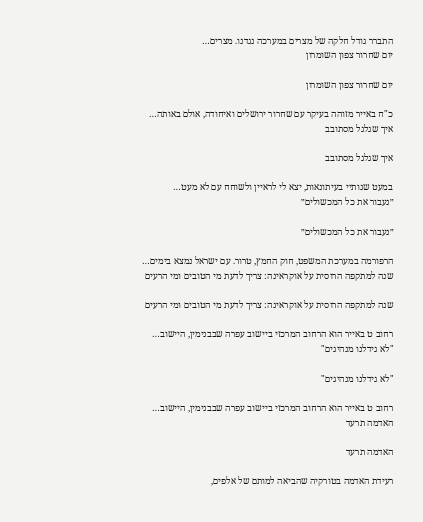התברר גודל חלקה של מצרים במערכה נגדנו. מצרים…
יום שחרור צפון השומרון

יום שחרור צפון השומרון

כ"ח באייר מזוהה בעיקר עם שחרור ירושלים ואיחודה, אולם באותה…
איך שגלגל מסתובב

איך שגלגל מסתובב

במעט שנותיי בעיתונאות, יצא לי לראיין ולשוחח עם לא מעט…
״נעבור את כל המכשולים״

״נעבור את כל המכשולים״

הרפורמה במערכת המשפט, חוק החמץ, טרור. עם ישראל נמצא בימים…
שנה למתקפה הרוסית על אוקראינה: צריך לדעת מי הטובים ומי הרעים

שנה למתקפה הרוסית על אוקראינה: צריך לדעת מי הטובים ומי הרעים

רחוב ט באייר הוא הרחוב המרכזי ביישוב עפרה שבבנימין, היישוב…
"לא גידלנו מנהיגים"

"לא גידלנו מנהיגים"

רחוב ט באייר הוא הרחוב המרכזי ביישוב עפרה שבבנימין, היישוב…
האדמה תרעד

האדמה תרעד

רעידת האדמה בטורקיה שהביאה למותם של אלפים,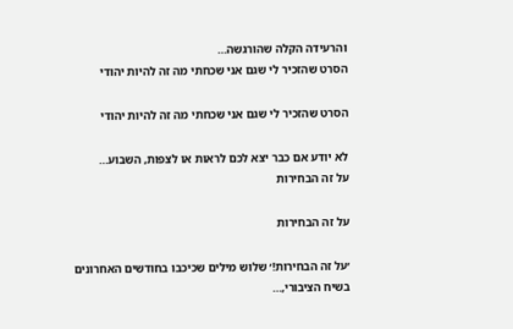והרעידה הקלה שהורגשה…
הסרט שהזכיר לי שגם אני שכחתי מה זה להיות יהודי

הסרט שהזכיר לי שגם אני שכחתי מה זה להיות יהודי

לא יודע אם כבר יצא לכם לראות או לצפות, השבוע…
על זה הבחירות

על זה הבחירות

׳על זה הבחירות!׳ שלוש מילים שכיכבו בחודשים האחרונים בשיח הציבורי,…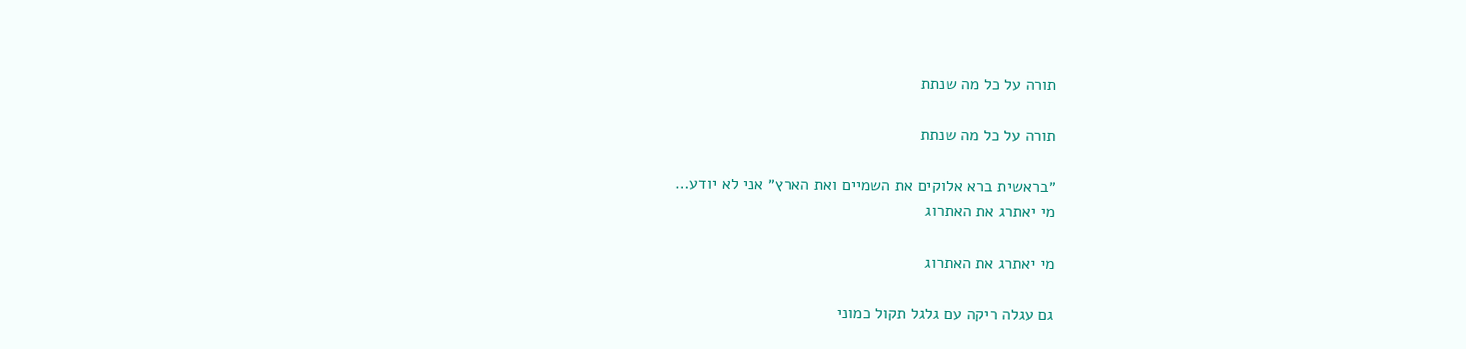תורה על כל מה שנתת

תורה על כל מה שנתת

״בראשית ברא אלוקים את השמיים ואת הארץ״ אני לא יודע…
מי יאתרג את האתרוג

מי יאתרג את האתרוג

גם עגלה ריקה עם גלגל תקול כמוני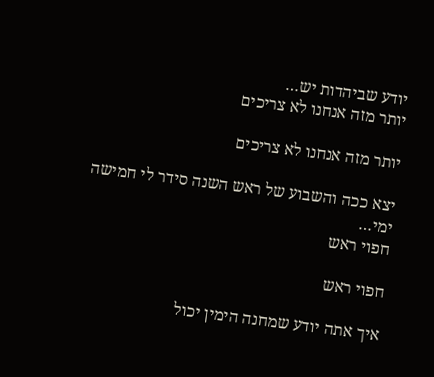יודע שביהדות יש…
יותר מזה אנחנו לא צריכים

יותר מזה אנחנו לא צריכים

יצא ככה והשבוע של ראש השנה סידר לי חמישה ימי…
חפוי ראש

חפוי ראש

איך אתה יודע שמחנה הימין יכול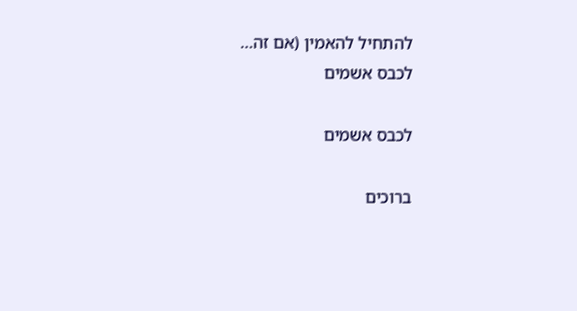להתחיל להאמין (אם זה…
לכבס אשמים

לכבס אשמים

ברוכים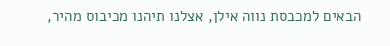הבאים למכבסת נווה אילן, אצלנו תיהנו מכיבוס מהיר,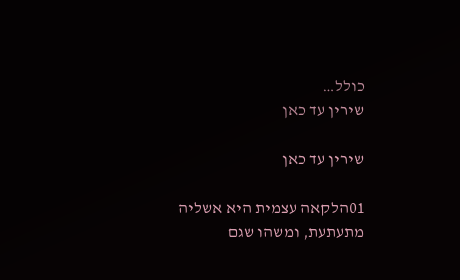כולל…
שירין עד כאן

שירין עד כאן

01הלקאה עצמית היא אשליה מתעתעת, ומשהו שגם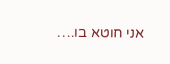אני חוטא בו.…